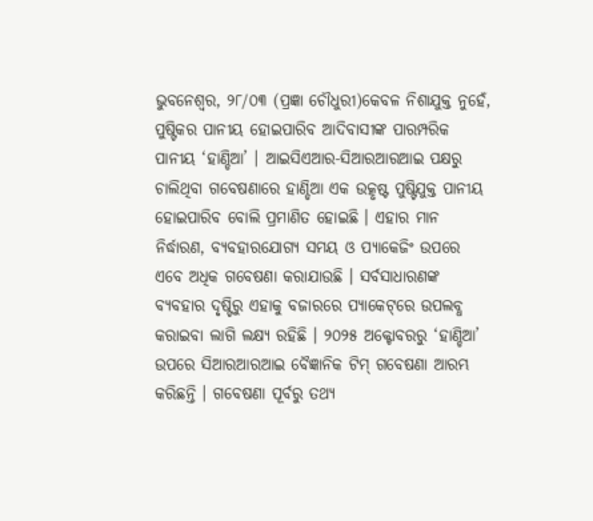ଭୁବନେଶ୍ୱର, ୨୮/୦୩ (ପ୍ରଜ୍ଞା ଚୌଧୁରୀ)କେବଳ ନିଶାଯୁକ୍ତ ନୁହେଁ, ପୁଷ୍ଟିକର ପାନୀୟ ହୋଇପାରିବ ଆଦିବାସୀଙ୍କ ପାରମ୍ପରିକ ପାନୀୟ ‘ହାଣ୍ଡିଆ’ । ଆଇସିଏଆର-ସିଆରଆରଆଇ ପକ୍ଷରୁ ଚାଲିଥିବା ଗବେଷଣାରେ ହାଣ୍ଡିଆ ଏକ ଉତ୍କୃଷ୍ଟ ପୁଷ୍ଟିଯୁକ୍ତ ପାନୀୟ ହୋଇପାରିବ ବୋଲି ପ୍ରମାଣିତ ହୋଇଛି । ଏହାର ମାନ ନିର୍ଦ୍ଧାରଣ, ବ୍ୟବହାରଯୋଗ୍ୟ ସମୟ ଓ ପ୍ୟାକେଜିଂ ଉପରେ ଏବେ ଅଧିକ ଗବେଷଣା କରାଯାଉଛି । ସର୍ବସାଧାରଣଙ୍କ ବ୍ୟବହାର ଦୃଷ୍ଟିରୁ ଏହାକୁ ବଜାରରେ ପ୍ୟାକେଟ୍‌ରେ ଉପଲବ୍ଧ କରାଇବା ଲାଗି ଲକ୍ଷ୍ୟ ରହିଛି । ୨୦୨୫ ଅକ୍ଟୋବରରୁ ‘ହାଣ୍ଡିଆ’ ଉପରେ ସିଆରଆରଆଇ ବୈଜ୍ଞାନିକ ଟିମ୍ ଗବେଷଣା ଆରମ୍ଭ କରିଛନ୍ତି । ଗବେଷଣା ପୂର୍ବରୁ ତଥ୍ୟ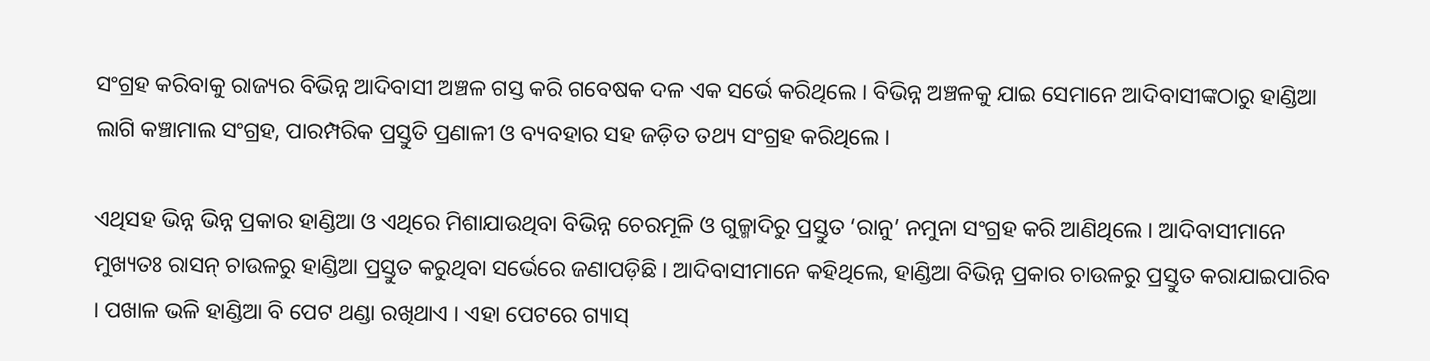ସଂଗ୍ରହ କରିବାକୁ ରାଜ୍ୟର ବିଭିନ୍ନ ଆଦିବାସୀ ଅଞ୍ଚଳ ଗସ୍ତ କରି ଗବେଷକ ଦଳ ଏକ ସର୍ଭେ କରିଥିଲେ । ବିଭିନ୍ନ ଅଞ୍ଚଳକୁ ଯାଇ ସେମାନେ ଆଦିବାସୀଙ୍କଠାରୁ ହାଣ୍ଡିଆ ଲାଗି କଞ୍ଚାମାଲ ସଂଗ୍ରହ, ପାରମ୍ପରିକ ପ୍ରସ୍ତୁତି ପ୍ରଣାଳୀ ଓ ବ୍ୟବହାର ସହ ଜଡ଼ିତ ତଥ୍ୟ ସଂଗ୍ରହ କରିଥିଲେ ।

ଏଥିସହ ଭିନ୍ନ ଭିନ୍ନ ପ୍ରକାର ହାଣ୍ଡିଆ ଓ ଏଥିରେ ମିଶାଯାଉଥିବା ବିଭିନ୍ନ ଚେରମୂଳି ଓ ଗୁଳ୍ମାଦିରୁ ପ୍ରସ୍ତୁତ ‘ରାନୁ’ ନମୁନା ସଂଗ୍ରହ କରି ଆଣିଥିଲେ । ଆଦିବାସୀମାନେ ମୁଖ୍ୟତଃ ରାସନ୍ ଚାଉଳରୁ ହାଣ୍ଡିଆ ପ୍ରସ୍ତୁତ କରୁଥିବା ସର୍ଭେରେ ଜଣାପଡ଼ିଛି । ଆଦିବାସୀମାନେ କହିଥିଲେ, ହାଣ୍ଡିଆ ବିଭିନ୍ନ ପ୍ରକାର ଚାଉଳରୁ ପ୍ରସ୍ତୁତ କରାଯାଇପାରିବ । ପଖାଳ ଭଳି ହାଣ୍ଡିଆ ବି ପେଟ ଥଣ୍ଡା ରଖିଥାଏ । ଏହା ପେଟରେ ଗ୍ୟାସ୍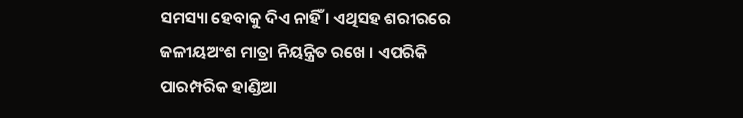ସମସ୍ୟା ହେବାକୁ ଦିଏ ନାହିଁ । ଏଥିସହ ଶରୀରରେ ଜଳୀୟଅଂଶ ମାତ୍ରା ନିୟନ୍ତ୍ରିତ ରଖେ । ଏପରିକି ପାରମ୍ପରିକ ହାଣ୍ଡିଆ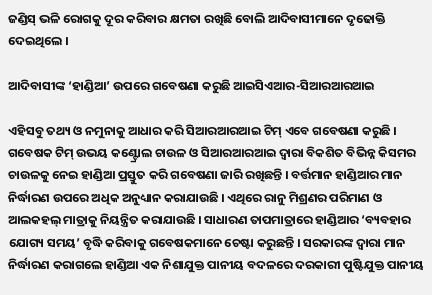ଜଣ୍ଡିସ୍ ଭଳି ରୋଗକୁ ଦୂର କରିବାର କ୍ଷମତା ରଖିଛି ବୋଲି ଆଦିବାସୀମାନେ ଦୃଢୋକ୍ତି ଦେଇଥିଲେ ।

ଆଦିବାସୀଙ୍କ ‘ହାଣ୍ଡିଆ’ ଉପରେ ଗବେଷଣା କରୁଛି ଆଇସିଏଆର-ସିଆରଆରଆଇ

ଏହିସବୁ ତଥ୍ୟ ଓ ନମୁନାକୁ ଆଧାର କରି ସିଆରଆରଆଇ ଟିମ୍ ଏବେ ଗବେଷଣା କରୁଛି । ଗବେଷକ ଟିମ୍ ଉଭୟ କଣ୍ଟ୍ରୋଲ ଚାଉଳ ଓ ସିଆରଆରଆଇ ଦ୍ୱାରା ବିକଶିତ ବିଭିନ୍ନ କିସମର ଚାଉଳକୁ ନେଇ ହାଣ୍ଡିଆ ପ୍ରସ୍ତୁତ କରି ଗବେଷଣା ଜାରି ରଖିଛନ୍ତି । ବର୍ତ୍ତମାନ ହାଣ୍ଡିଆର ମାନ ନିର୍ଦ୍ଧାରଣ ଉପରେ ଅଧିକ ଅନୁଧ୍ୟାନ କରାଯାଉଛି । ଏଥିରେ ରାନୁ ମିଶ୍ରଣର ପରିମାଣ ଓ ଆଲକହଲ୍ ମାତ୍ରାକୁ ନିୟନ୍ତ୍ରିତ କରାଯାଉଛି । ସାଧାରଣ ତାପମାତ୍ରାରେ ହାଣ୍ଡିଆର ‘ବ୍ୟବହାର ଯୋଗ୍ୟ ସମୟ’ ବୃଦ୍ଧି କରିବାକୁ ଗବେଷକମାନେ ଚେଷ୍ଟା କରୁଛନ୍ତି । ସରକାରଙ୍କ ଦ୍ୱାରା ମାନ ନିର୍ଦ୍ଧାରଣ କରାଗଲେ ହାଣ୍ଡିଆ ଏକ ନିଶାଯୁକ୍ତ ପାନୀୟ ବଦଳରେ ଦରକାରୀ ପୁଷ୍ଟିଯୁକ୍ତ ପାନୀୟ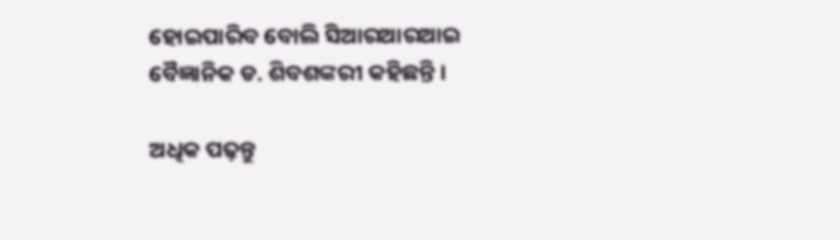ହୋଇପାରିବ ବୋଲି ସିଆରଆରଆଇ ବୈଜ୍ଞାନିକ ଡ. ଶିବଶଙ୍କରୀ କହିଛନ୍ତି ।

ଅଧିକ ପଢ଼ନ୍ତୁ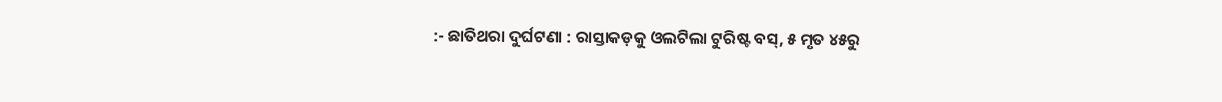:- ଛାତିଥରା ଦୁର୍ଘଟଣା : ରାସ୍ତାକଡ଼କୁ ଓଲଟିଲା ଟୁରିଷ୍ଟ ବସ୍, ୫ ମୃତ ୪୫ରୁ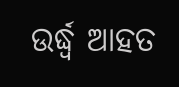ଉର୍ଦ୍ଧ୍ଵ ଆହତ